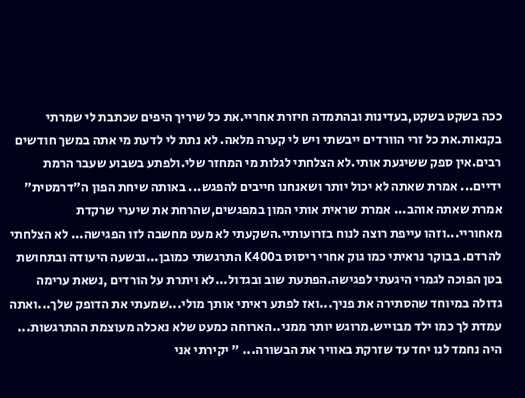ככה בשקט בשקט,בעדינות ובהתמדה חיזרת אחריי.את כל שיריך היפים שכתבת לי שמרתי בקנאות.את כל זרי הוורדים ייבשתי ויש לי קערה מלאה. לא נתת לי לדעת מי אתה במשך חודשים רבים.אין ספק ששיגעת אותי.לא הצלחתי לגלות מי המחזר שלי.ולפתע בשבוע שעבר הרמת ידיים... אמרת שאתה לא יכול יותר ושאנחנו חייבים להפגש... באותה שיחת הפון ה"דרמטית" אמרת שאתה אוהב... אמרת שראית אותי המון במפגשים,שהרחת את שיערי שרקדת מאחוריי...וזהו עייפת רוצה לנוח בזרועותיי.השקעתי לא מעט מחשבה לזו הפגישה... לא הצלחתי להרדם. בבוקר נראיתי כמו גוק אחרי ריסוס בK400 התרגשתי כמובן...ובשעה היעודה ובתחושת בטן הפוכה לגמרי היגעתי לפגישה.הפתעת שוב ובגדול...לא ויתרת על הורדים ,נשאת ערימה גדולה במיוחד שהסתירה את פניך...ואז לפתע ראיתי אותך מולי...שמעתי את הדופק שלך...ואתה עמדת לך כמו ילד מבוייש.מרוגש יותר ממני..הארוחה כמעט שלא נאכלה מעוצמת ההתרגשות... היה נחמד לנו יחד עד שזרקת באוויר את הבשורה... " יקירתי אני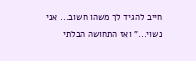חייב להגיד לך משהו חשוב... אני נשוי..." ואז התחושה הבלתי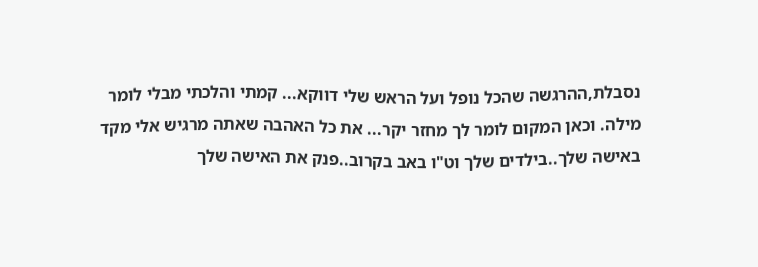נסבלת,ההרגשה שהכל נופל ועל הראש שלי דווקא... קמתי והלכתי מבלי לומר מילה. וכאן המקום לומר לך מחזר יקר... את כל האהבה שאתה מרגיש אלי מקד באישה שלך..בילדים שלך וט"ו באב בקרוב..פנק את האישה שלך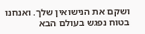ושקם את הנישואין שלך. ואנחנו בטוח נפגש בעולם הבא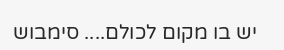יש בו מקום לכולם.... סימבוש